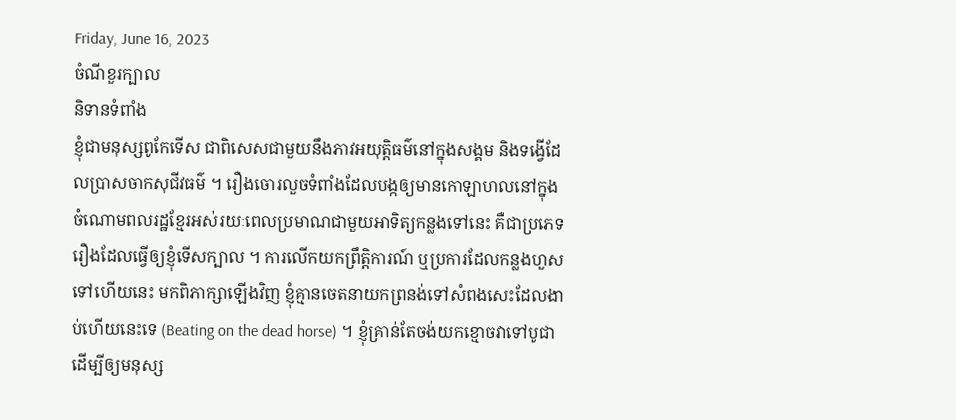Friday, June 16, 2023
ចំណីខួរក្បាល
និទានទំពាំង
ខ្ញុំជាមនុស្សពូកែទើស ជាពិសេសជាមួយនឹងភាវអយុត្តិធម៌នៅក្នុងសង្គម និងទង្វើដែលប្រាសចាកសុជីវធម៌ ។ រឿងចោរលួចទំពាំងដែលបង្កឲ្យមានកោឡាហលនៅក្នុងចំណោមពលរដ្ឋខ្មែរអស់រយៈពេលប្រមាណជាមួយអាទិត្យកន្លងទៅនេះ គឺជាប្រភេទរឿងដែលធ្វើឲ្យខ្ញុំទើសក្បាល ។ ការលើកយកព្រឹត្តិការណ៍ ឬប្រការដែលកន្លងហួសទៅហើយនេះ មកពិភាក្សាឡើងវិញ ខ្ញុំគ្មានចេតនាយកព្រនង់ទៅសំពងសេះដែលងាប់ហើយនេះទេ (Beating on the dead horse) ។ ខ្ញុំគ្រាន់តែចង់យកខ្មោចវាទៅបូជា ដើម្បីឲ្យមនុស្ស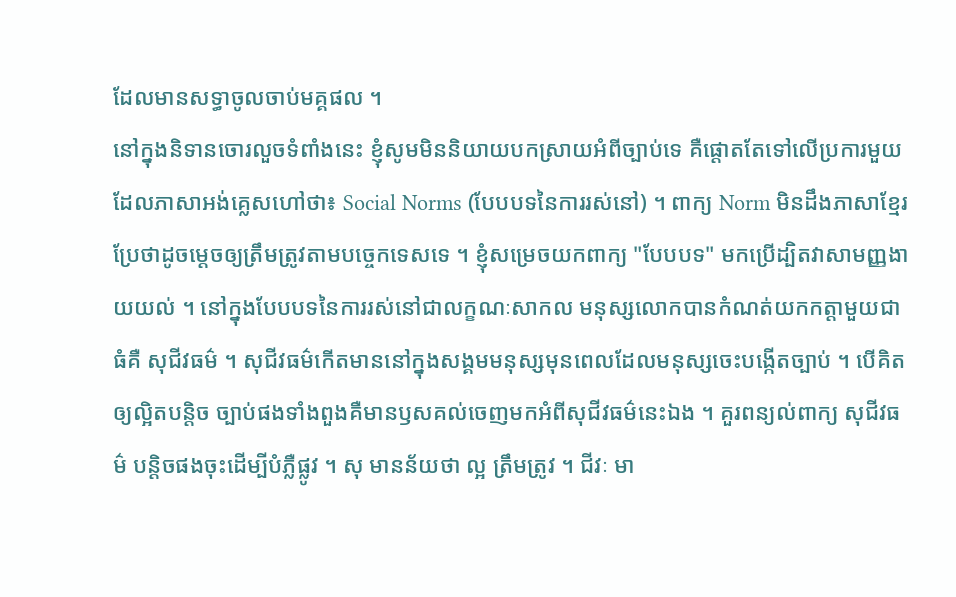ដែលមានសទ្ធាចូលចាប់មគ្គផល ។
នៅក្នុងនិទានចោរលួចទំពាំងនេះ ខ្ញុំសូមមិននិយាយបកស្រាយអំពីច្បាប់ទេ គឺផ្តោតតែទៅលើប្រការមួយដែលភាសាអង់គ្លេសហៅថា៖ Social Norms (បែបបទនៃការរស់នៅ) ។ ពាក្យ Norm មិនដឹងភាសាខ្មែរប្រែថាដូចម្តេចឲ្យត្រឹមត្រូវតាមបច្ចេកទេសទេ ។ ខ្ញុំសម្រេចយកពាក្យ "បែបបទ" មកប្រើដ្បិតវាសាមញ្ញងាយយល់ ។ នៅក្នុងបែបបទនៃការរស់នៅជាលក្ខណៈសាកល មនុស្សលោកបានកំណត់យកកត្តាមួយជាធំគឺ សុជីវធម៌ ។ សុជីវធម៌កើតមាននៅក្នុងសង្គមមនុស្សមុនពេលដែលមនុស្សចេះបង្កើតច្បាប់ ។ បើគិតឲ្យល្អិតបន្តិច ច្បាប់ផងទាំងពួងគឺមានឫសគល់ចេញមកអំពីសុជីវធម៌នេះឯង ។ គួរពន្យល់ពាក្យ សុជីវធម៌ បន្តិចផងចុះដើម្បីបំភ្លឺផ្លូវ ។ សុ មានន័យថា ល្អ ត្រឹមត្រូវ ។ ជីវៈ មា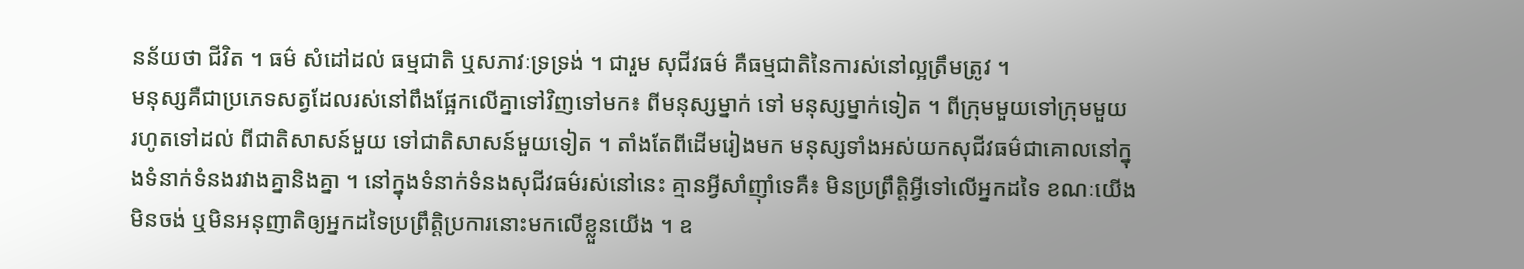នន័យថា ជីវិត ។ ធម៌ សំដៅដល់ ធម្មជាតិ ឬសភាវៈទ្រទ្រង់ ។ ជារួម សុជីវធម៌ គឺធម្មជាតិនៃការស់នៅល្អត្រឹមត្រូវ ។
មនុស្សគឺជាប្រភេទសត្វដែលរស់នៅពឹងផ្អែកលើគ្នាទៅវិញទៅមក៖ ពីមនុស្សម្នាក់ ទៅ មនុស្សម្នាក់ទៀត ។ ពីក្រុមមួយទៅក្រុមមួយ រហូតទៅដល់ ពីជាតិសាសន៍មួយ ទៅជាតិសាសន៍មួយទៀត ។ តាំងតែពីដើមរៀងមក មនុស្សទាំងអស់យកសុជីវធម៌ជាគោលនៅក្នុងទំនាក់ទំនងរវាងគ្នានិងគ្នា ។ នៅក្នុងទំនាក់ទំនងសុជីវធម៌រស់នៅនេះ គ្មានអ្វីសាំញ៉ាំទេគឺ៖ មិនប្រព្រឹត្តិអ្វីទៅលើអ្នកដទៃ ខណៈយើងមិនចង់ ឬមិនអនុញាតិឲ្យអ្នកដទៃប្រព្រឹត្តិប្រការនោះមកលើខ្លួនយើង ។ ឧ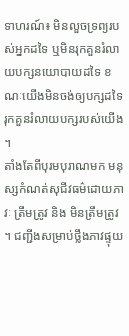ទាហរណ៍៖ មិនលួចទ្រព្យរបស់អ្នកដទៃ ឬមិនរុកគួនរំលាយបក្សនយោបាយដទៃ ខណៈយើងមិនចង់ឲ្យបក្សដទៃរុកគួនរំលាយបក្សរបស់យើង ។
តាំងតែពីបុរមបុរាណមក មនុស្សកំណត់សុជីវធម៌ដោយភាវៈ ត្រឹមត្រូវ និង មិនត្រឹមត្រូវ ។ ជញ្ជីងសម្រាប់ថ្លឹងភាវផ្ទុយ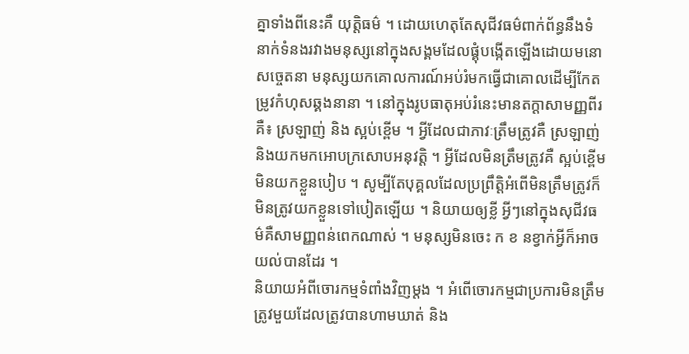គ្នាទាំងពីនេះគឺ យុត្តិធម៌ ។ ដោយហេតុតែសុជីវធម៌ពាក់ព័ន្ធនឹងទំនាក់ទំនងរវាងមនុស្សនៅក្នុងសង្គមដែលផ្គុំបង្កើតឡើងដោយមនោសច្ចេតនា មនុស្សយកគោលការណ៍អប់រំមកធ្វើជាគោលដើម្បីកែតម្រូវកំហុសឆ្គងនានា ។ នៅក្នុងរូបធាតុអប់រំនេះមានតក្តាសាមញ្ញពីរគឺ៖ ស្រឡាញ់ និង ស្អប់ខ្ពើម ។ អ្វីដែលជាភាវៈត្រឹមត្រូវគឺ ស្រឡាញ់និងយកមកអោបក្រសោបអនុវត្តិ ។ អ្វីដែលមិនត្រឹមត្រូវគឺ ស្អប់ខ្ពើមមិនយកខ្លួនបៀប ។ សូម្បីតែបុគ្គលដែលប្រព្រឹត្តិអំពើមិនត្រឹមត្រូវក៏មិនត្រូវយកខ្លួនទៅបៀតឡើយ ។ និយាយឲ្យខ្លី អ្វីៗនៅក្នុងសុជីវធម៌គឺសាមញ្ញពន់ពេកណាស់ ។ មនុស្សមិនចេះ ក ខ នខ្វាក់អ្វីក៏អាចយល់បានដែរ ។
និយាយអំពីចោរកម្មទំពាំងវិញម្តង ។ អំពើចោរកម្មជាប្រការមិនត្រឹមត្រូវមួយដែលត្រូវបានហាមឃាត់ និង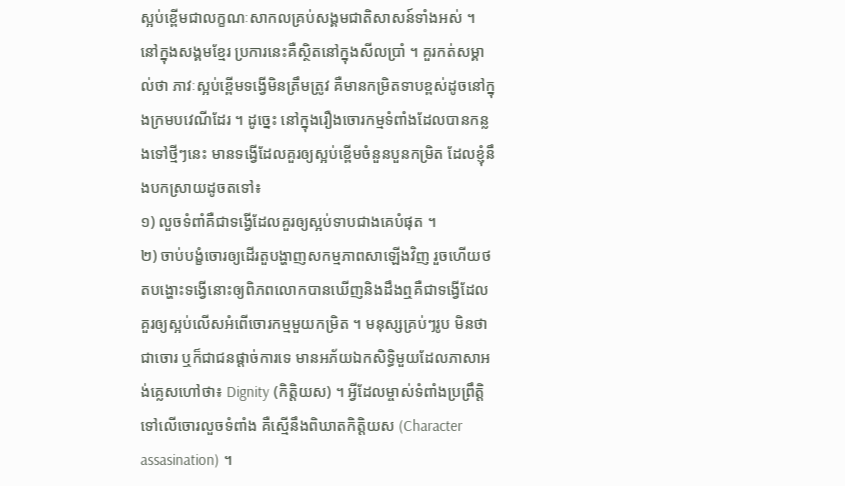ស្អប់ខ្ពើមជាលក្ខណៈសាកលគ្រប់សង្គមជាតិសាសន៍ទាំងអស់ ។ នៅក្នុងសង្គមខ្មែរ ប្រការនេះគឺស្ថិតនៅក្នុងសីលប្រាំ ។ គួរកត់សម្គាល់ថា ភាវៈស្អប់ខ្ពើមទង្វើមិនត្រឹមត្រូវ គឺមានកម្រិតទាបខ្ពស់ដូចនៅក្នុងក្រមបវេណីដែរ ។ ដូច្នេះ នៅក្នុងរឿងចោរកម្មទំពាំងដែលបានកន្លងទៅថ្មីៗនេះ មានទង្វើដែលគួរឲ្យស្អប់ខ្ពើមចំនួនបួនកម្រិត ដែលខ្ញុំនឹងបកស្រាយដូចតទៅ៖
១) លួចទំពាំគឺជាទង្វើដែលគួរឲ្យស្អប់ទាបជាងគេបំផុត ។
២) ចាប់បង្ខំចោរឲ្យដើរតួបង្ហាញសកម្មភាពសាឡើងវិញ រួចហើយថតបង្ហោះទង្វើនោះឲ្យពិភពលោកបានឃើញនិងដឹងឮគឺជាទង្វើដែលគួរឲ្យស្អប់លើសអំពើចោរកម្មមួយកម្រិត ។ មនុស្សគ្រប់ៗរូប មិនថាជាចោរ ឬក៏ជាជនផ្តាច់ការទេ មានអភ័យឯកសិទ្ធិមួយដែលភាសាអង់គ្លេសហៅថា៖ Dignity (កិត្តិយស) ។ អ្វីដែលម្ចាស់ទំពាំងប្រព្រឹត្តិទៅលើចោរលួចទំពាំង គឺស្មើនឹងពិឃាតកិត្តិយស (Character assasination) ។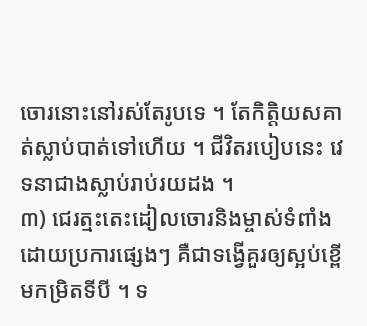ចោរនោះនៅរស់តែរូបទេ ។ តែកិត្តិយសគាត់ស្លាប់បាត់ទៅហើយ ។ ជីវិតរបៀបនេះ វេទនាជាងស្លាប់រាប់រយដង ។
៣) ជេរត្មះតេះដៀលចោរនិងម្ចាស់ទំពាំងដោយប្រការផ្សេងៗ គឺជាទង្វើគួរឲ្យស្អប់ខ្ពើមកម្រិតទីបី ។ ទ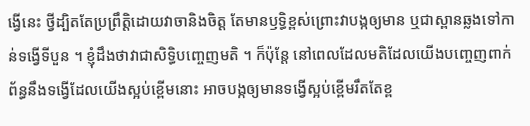ង្វើនេះ ថ្វីដ្បិតតែប្រព្រឹត្តិដោយវាចានិងចិត្ត តែមានឫទ្ធិខ្ពស់ព្រោះវាបង្កឲ្យមាន ឬជាស្ពានឆ្លងទៅកាន់ទង្វើទីបួន ។ ខ្ញុំដឹងថាវាជាសិទ្ធិបញ្ចេញមតិ ។ ក៏ប៉ុន្តែ នៅពេលដែលមតិដែលយើងបញ្ចេញពាក់ព័ន្ធនឹងទង្វើដែលយើងស្អប់ខ្ពើមនោះ អាចបង្កឲ្យមានទង្វើស្អប់ខ្ពើមរឹតតែខ្ព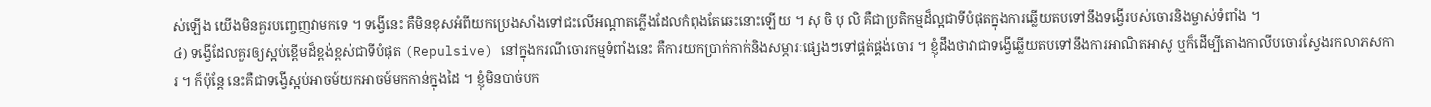ស់ឡើង យើងមិនគួរបញ្ចេញវាមកទេ ។ ទង្វើនេះ គឺមិនខុសអំពីយកប្រេងសាំងទៅជះលើអណ្តាតភ្លើងដែលកំពុងតែឆេះនោះឡើយ ។ សុ ចិ បុ លិ គឺជាប្រតិកម្មដ៏ល្អជាទីបំផុតក្នុងការឆ្លើយតបទៅនឹងទង្វើរបស់ចោរនិងម្ចាស់ទំពាំង ។
៤) ទង្វើដែលគួរឲ្យស្អប់ខ្ពើមដ៏ខ្ពង់ខ្ពស់ជាទីបំផុត (Repulsive) នៅក្នុងករណីចោរកម្មទំពាំងនេះ គឺការយកប្រាក់កាក់និងសម្ភារៈផ្សេងៗទៅផ្គត់ផ្គង់ចោរ ។ ខ្ញុំដឹងថាវាជាទង្វើឆ្លើយតបទៅនឹងការអាណិតអាសូ ឬក៏ដើម្បីតោងកាលីបចោរស្វែងរកលាភសការ ។ ក៏ប៉ុន្តែ នេះគឺជាទង្វើស្អប់អាចម៍យកអាចម៍មកកាន់ក្នុងដៃ ។ ខ្ញុំមិនបាច់បក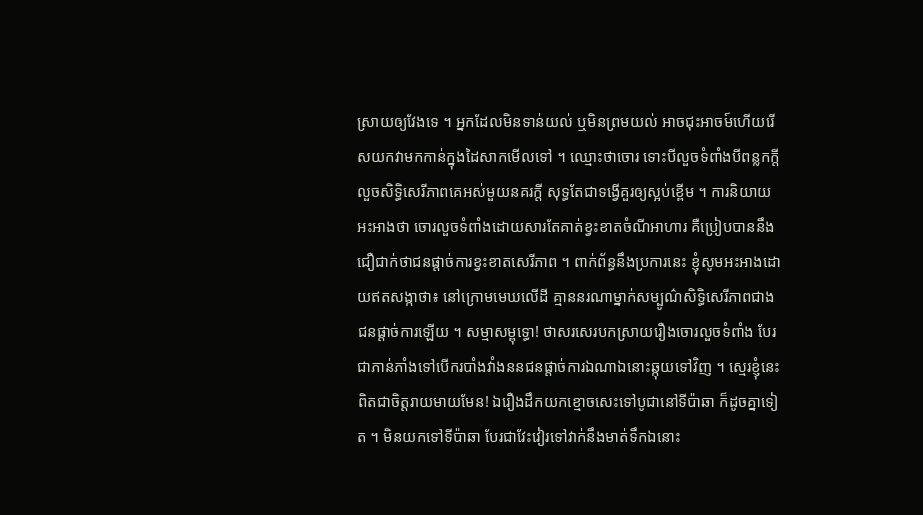ស្រាយឲ្យវែងទេ ។ អ្នកដែលមិនទាន់យល់ ឬមិនព្រមយល់ អាចជុះអាចម៍ហើយរើសយកវាមកកាន់ក្នុងដៃសាកមើលទៅ ។ ឈ្មោះថាចោរ ទោះបីលួចទំពាំងបីពន្លកក្តី លួចសិទ្ធិសេរីភាពគេអស់មួយនគរក្តី សុទ្ធតែជាទង្វើគួរឲ្យស្អប់ខ្ពើម ។ ការនិយាយអះអាងថា ចោរលួចទំពាំងដោយសារតែគាត់ខ្វះខាតចំណីអាហារ គឺប្រៀបបាននឹងជឿជាក់ថាជនផ្តាច់ការខ្វះខាតសេរីភាព ។ ពាក់ព័ន្ធនឹងប្រការនេះ ខ្ញុំសូមអះអាងដោយឥតសង្កាថា៖ នៅក្រោមមេឃលើដី គ្មាននរណាម្នាក់សម្បូណ៌សិទ្ធិសេរីភាពជាងជនផ្តាច់ការឡើយ ។ សម្មាសម្ពុទ្ធោ! ថាសរសេរបកស្រាយរឿងចោរលួចទំពាំង បែរជាភាន់ភាំងទៅបើករបាំងវាំងននជនផ្តាច់ការឯណាឯនោះឆ្កុយទៅវិញ ។ ស្មេរខ្ញុំនេះពិតជាចិត្តរាយមាយមែន! ឯរឿងដឹកយកខ្មោចសេះទៅបូជានៅទីប៉ាឆា ក៏ដូចគ្នាទៀត ។ មិនយកទៅទីប៉ាឆា បែរជាវែះវៀរទៅវាក់នឹងមាត់ទឹកឯនោះ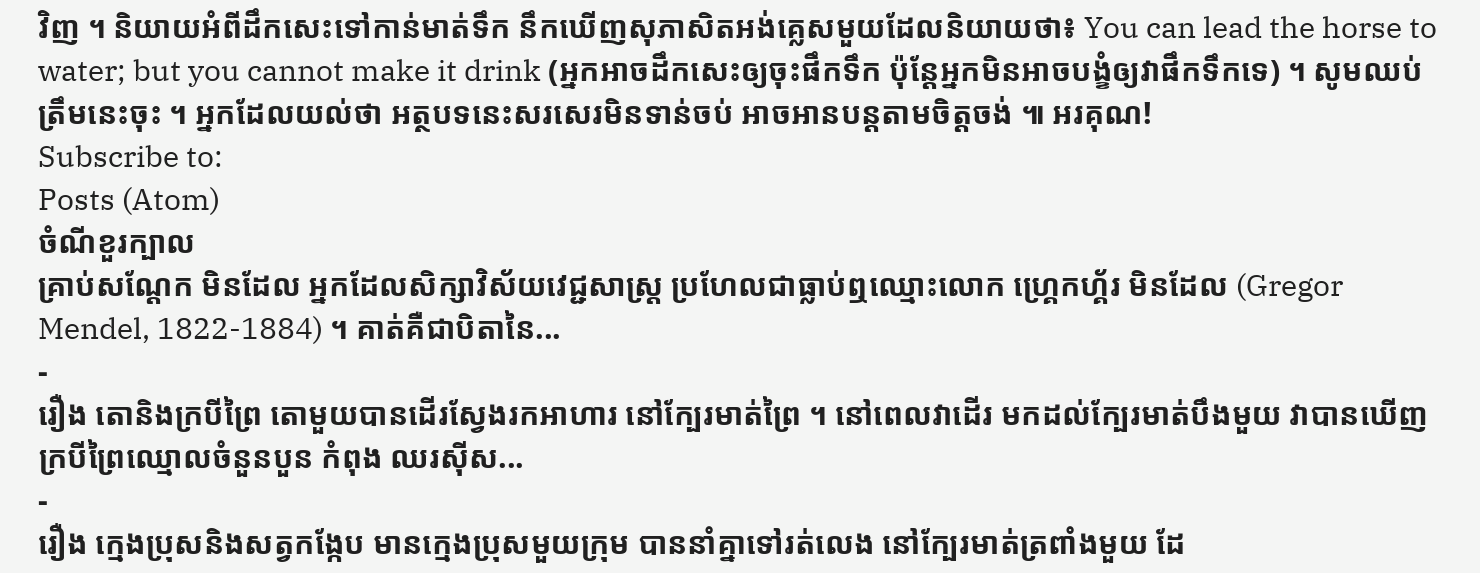វិញ ។ និយាយអំពីដឹកសេះទៅកាន់មាត់ទឹក នឹកឃើញសុភាសិតអង់គ្លេសមួយដែលនិយាយថា៖ You can lead the horse to water; but you cannot make it drink (អ្នកអាចដឹកសេះឲ្យចុះផឹកទឹក ប៉ុន្តែអ្នកមិនអាចបង្ខំឲ្យវាផឹកទឹកទេ) ។ សូមឈប់ត្រឹមនេះចុះ ។ អ្នកដែលយល់ថា អត្ថបទនេះសរសេរមិនទាន់ចប់ អាចអានបន្តតាមចិត្តចង់ ៕ អរគុណ!
Subscribe to:
Posts (Atom)
ចំណីខួរក្បាល
គ្រាប់សណ្តែក មិនដែល អ្នកដែលសិក្សាវិស័យវេជ្ជសាស្ត្រ ប្រហែលជាធ្លាប់ឮឈ្មោះលោក ហ្គ្រេកហ្គ័រ មិនដែល (Gregor Mendel, 1822-1884) ។ គាត់គឺជាបិតានៃ...
-
រឿង តោនិងក្របីព្រៃ តោមួយបានដើរស្វែងរកអាហារ នៅក្បែរមាត់ព្រៃ ។ នៅពេលវាដើរ មកដល់ក្បែរមាត់បឹងមួយ វាបានឃើញក្របីព្រៃឈ្មោលចំនួនបួន កំពុង ឈរស៊ីស...
-
រឿង ក្មេងប្រុសនិងសត្វកង្កែប មានក្មេងប្រុសមួយក្រុម បាននាំគ្នាទៅរត់លេង នៅក្បែរមាត់ត្រពាំងមួយ ដែ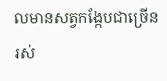លមានសត្វកង្កែបជាច្រើនរស់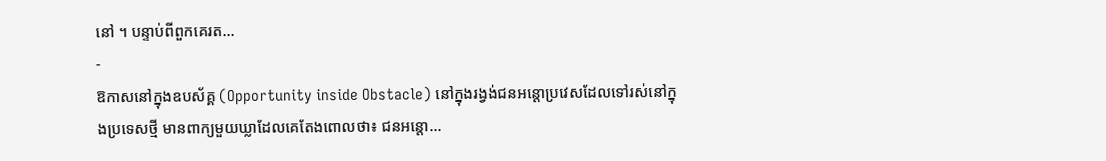នៅ ។ បន្ទាប់ពីពួកគេរត...
-
ឱកាសនៅក្នុងឧបស័គ្គ (Opportunity inside Obstacle) នៅក្នុងរង្វង់ជនអន្តោប្រវេសដែលទៅរស់នៅក្នុងប្រទេសថ្មី មានពាក្យមួយឃ្លាដែលគេតែងពោលថា៖ ជនអន្តោ...